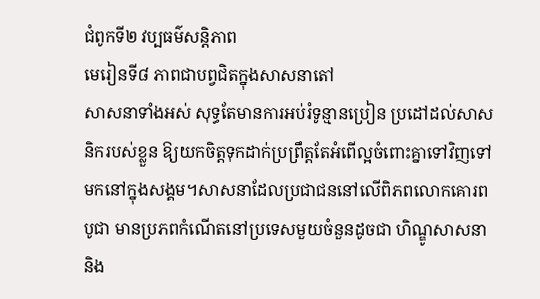ជំពូកទី២ វប្បធម៌សន្តិភាព
មេរៀនទី៨ ភាពជាបព្វជិតក្នុងសាសនាតៅ
សាសនាទាំងអស់ សុទ្ធតែមានការអប់រំទូន្មានប្រៀន ប្រដៅដល់សាសនិករបស់ខ្លួន ឱ្យយកចិត្តទុកដាក់ប្រព្រឹត្តតែអំពើល្អចំពោះគ្នាទៅវិញទៅមកនៅក្នុងសង្គម។សាសនាដែលប្រជាជននៅលើពិភពលោកគោរពបូជា មានប្រភពកំណើតនៅប្រទេសមួយចំនួនដូចជា ហិណ្ឌូសាសនា និង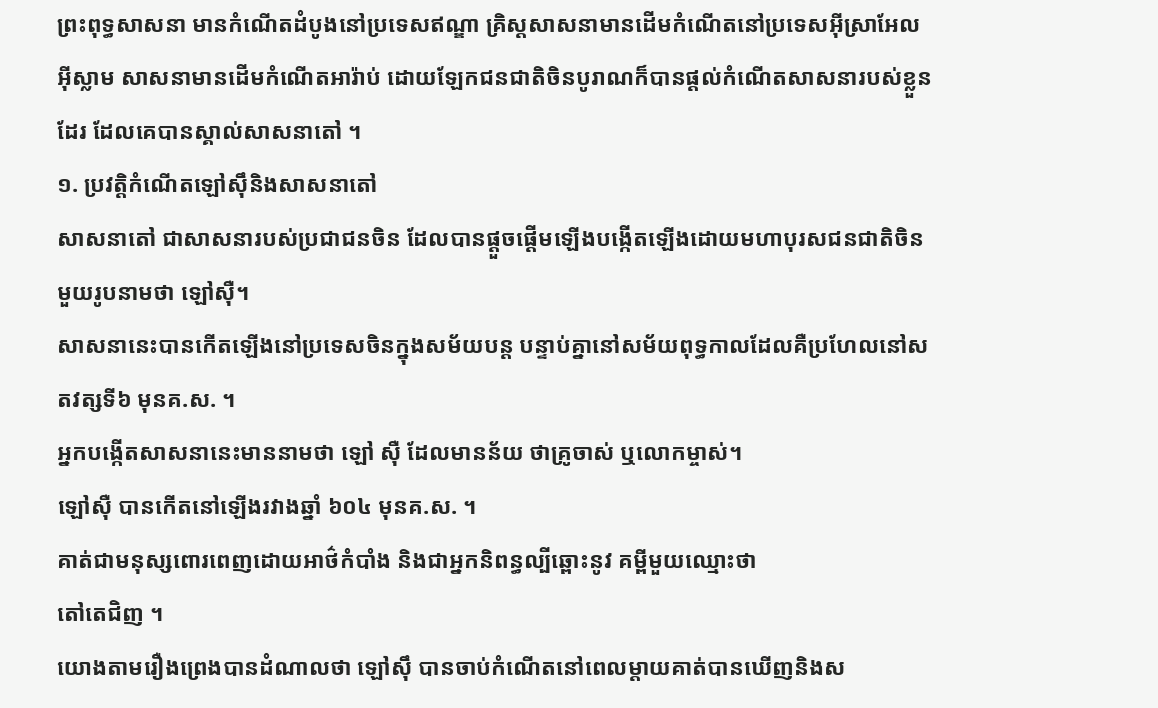ព្រះពុទ្ធសាសនា មានកំណើតដំបូងនៅប្រទេសឥណ្ឌា គ្រិស្តសាសនាមានដើមកំណើតនៅប្រទេសអ៊ីស្រាអែល អ៊ីស្លាម សាសនាមានដើមកំណើតអារ៉ាប់ ដោយឡែកជនជាតិចិនបូរាណក៏បានផ្តល់កំណើតសាសនារបស់ខ្លួនដែរ ដែលគេបានស្គាល់សាសនាតៅ ។
១. ប្រវត្តិកំណើតឡៅស៊ឹនិងសាសនាតៅ
សាសនាតៅ ជាសាសនារបស់ប្រជាជនចិន ដែលបានផ្ដួចផ្ដើមឡើងបង្កើតឡើងដោយមហាបុរសជនជាតិចិនមួយរូបនាមថា ឡៅស៊ឺ។
សាសនានេះបានកើតឡើងនៅប្រទេសចិនក្នុងសម័យបន្ត បន្ទាប់គ្នានៅសម័យពុទ្ធកាលដែលគឺប្រហែលនៅសតវត្សទី៦ មុនគ.ស. ។
អ្នកបង្កើតសាសនានេះមាននាមថា ឡៅ ស៊ឺ ដែលមានន័យ ថាគ្រូចាស់ ឬលោកម្ចាស់។
ឡៅស៊ឺ បានកើតនៅឡើងរវាងឆ្នាំ ៦០៤ មុនគ.ស. ។
គាត់ជាមនុស្សពោរពេញដោយអាថ៌កំបាំង និងជាអ្នកនិពន្ធល្បីឆ្ពោះនូវ គម្ពីមួយឈ្មោះថា
តៅតេជិញ ។
យោងតាមរឿងព្រេងបានដំណាលថា ឡៅស៊ឹ បានចាប់កំណើតនៅពេលម្តាយគាត់បានឃើញនិងស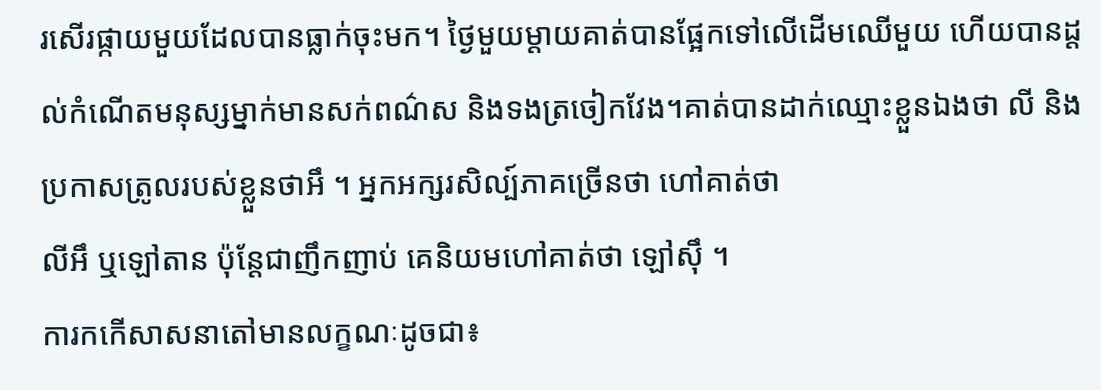រសើរផ្កាយមួយដែលបានធ្លាក់ចុះមក។ ថ្ងៃមួយម្តាយគាត់បានផ្អែកទៅលើដើមឈើមួយ ហើយបានដ្តល់កំណើតមនុស្សម្នាក់មានសក់ពណ៌ស និងទងត្រចៀកវែង។គាត់បានដាក់ឈ្មោះខ្លួនឯងថា លី និងប្រកាសត្រូលរបស់ខ្លួនថាអឹ ។ អ្នកអក្សរសិល្ប៍ភាគច្រើនថា ហៅគាត់ថា
លីអឹ ឬឡៅតាន ប៉ុន្តែជាញឹកញាប់ គេនិយមហៅគាត់ថា ឡៅស៊ឹ ។
ការកកើសាសនាតៅមានលក្ខណៈដូចជា៖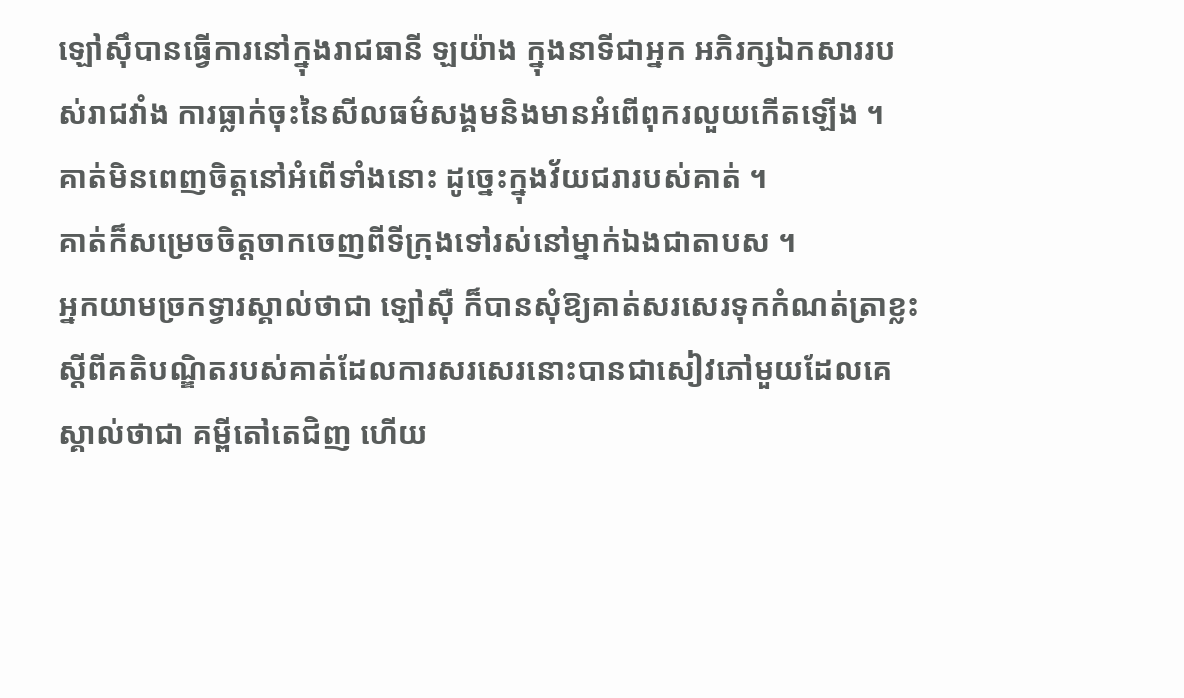ឡៅស៊ឹបានធ្វើការនៅក្នុងរាជធានី ឡយ៉ាង ក្នុងនាទីជាអ្នក អភិរក្សឯកសាររបស់រាជវាំង ការធ្លាក់ចុះនៃសីលធម៌សង្គមនិងមានអំពើពុករលួយកើតឡើង ។
គាត់មិនពេញចិត្តនៅអំពើទាំងនោះ ដូច្នេះក្នុងវ័យជរារបស់គាត់ ។
គាត់ក៏សម្រេចចិត្តចាកចេញពីទីក្រុងទៅរស់នៅម្នាក់ឯងជាតាបស ។
អ្នកយាមច្រកទ្វារស្គាល់ថាជា ឡៅស៊ឺ ក៏បានសុំឱ្យគាត់សរសេរទុកកំណត់ត្រាខ្លះស្តីពីគតិបណ្ឌិតរបស់គាត់ដែលការសរសេរនោះបានជាសៀវភៅមួយដែលគេស្គាល់ថាជា គម្ពីតៅតេជិញ ហើយ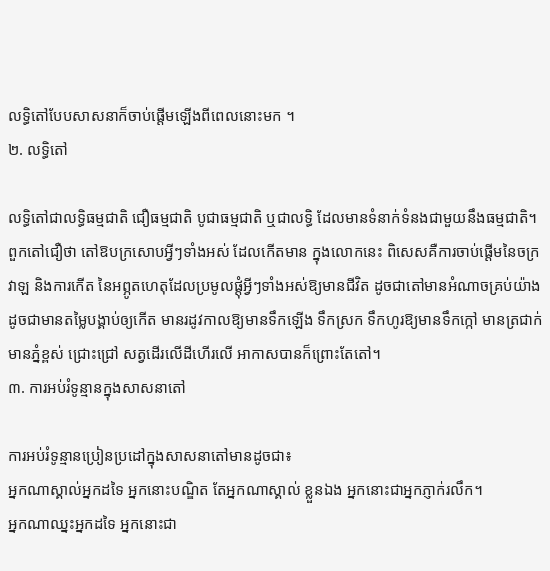លទ្ធិតៅបែបសាសនាក៏ចាប់ផ្តើមឡើងពីពេលនោះមក ។
២. លទ្ធិតៅ

លទ្ធិតៅជាលទ្ធិធម្មជាតិ ជឿធម្មជាតិ បូជាធម្មជាតិ ឬជាលទ្ធិ ដែលមានទំនាក់ទំនងជាមួយនឹងធម្មជាតិ។
ពួកតៅជឿថា តៅឱបក្រសោបអ្វីៗទាំងអស់ ដែលកើតមាន ក្នុងលោកនេះ ពិសេសគឺការចាប់ផ្ដើមនៃចក្រវាឡ និងការកើត នៃអព្ភូតហេតុដែលប្រមូលផ្ដុំអ្វីៗទាំងអស់ឱ្យមានជីវិត ដូចជាតៅមានអំណាចគ្រប់យ៉ាងដូចជាមានតម្លៃបង្គាប់ឲ្យកើត មានរដូវកាលឱ្យមានទឹកឡើង ទឹកស្រក ទឹកហូរឱ្យមានទឹកក្កៅ មានត្រជាក់ មានភ្នំខ្ពស់ ជ្រោះជ្រៅ សត្វដើរលើដីហើរលើ អាកាសបានក៏ព្រោះតែតៅ។
៣. ការអប់រំទូន្មានក្នុងសាសនាតៅ

ការអប់រំទូន្មានប្រៀនប្រដៅក្នុងសាសនាតៅមានដូចជា៖
អ្នកណាស្គាល់អ្នកដទៃ អ្នកនោះបណ្ឌិត តែអ្នកណាស្គាល់ ខ្លួនឯង អ្នកនោះជាអ្នកភ្ញាក់រលឹក។
អ្នកណាឈ្នះអ្នកដទៃ អ្នកនោះជា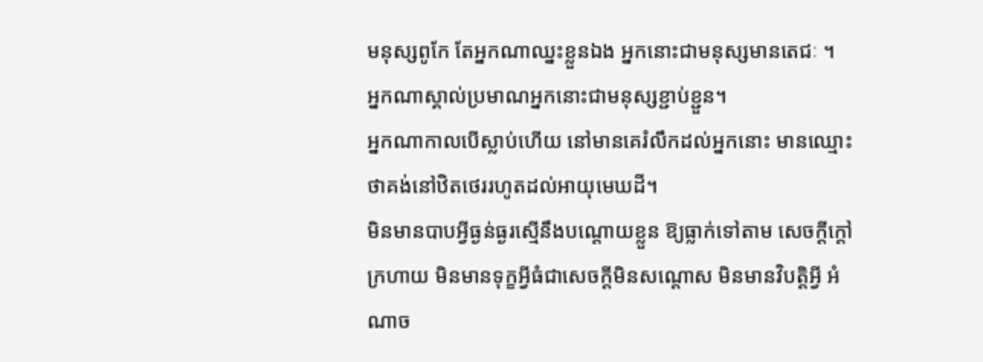មនុស្សពូកែ តែអ្នកណាឈ្នះខ្លួនឯង អ្នកនោះជាមនុស្សមានតេជៈ ។
អ្នកណាស្គាល់ប្រមាណអ្នកនោះជាមនុស្សខ្ជាប់ខ្ជួន។
អ្នកណាកាលបើស្លាប់ហើយ នៅមានគេរំលឹកដល់អ្នកនោះ មានឈ្មោះថាគង់នៅឋិតថេររហូតដល់អាយុមេឃដី។
មិនមានបាបអ្វីធ្ងន់ធ្ងរស្មើនឹងបណ្ដោយខ្លួន ឱ្យធ្លាក់ទៅតាម សេចក្តីក្តៅក្រហាយ មិនមានទុក្ខអ្វីធំជាសេចក្តីមិនសណ្តោស មិនមានវិបត្តិអ្វី អំណាច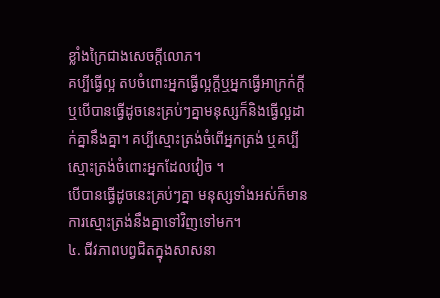ខ្លាំងក្រៃជាងសេចក្តីលោភ។
គប្បីធ្វើល្អ តបចំពោះអ្នកធ្វើល្អក្តីឬអ្នកធ្វើអាក្រក់ក្តី ឬបើបានធ្វើដូចនេះគ្រប់ៗគ្នាមនុស្សក៏និងធ្វើល្អដាក់គ្នានឹងគ្នា។ គប្បីស្មោះត្រង់ចំពើអ្នកត្រង់ ឬគប្បីស្មោះត្រង់ចំពោះអ្នកដែលវៀច ។
បើបានធ្វើដូចនេះគ្រប់ៗគ្នា មនុស្សទាំងអស់ក៏មានការស្មោះត្រង់នឹងគ្នាទៅវិញទៅមក។
៤. ជីវភាពបព្វជិតក្នុងសាសនា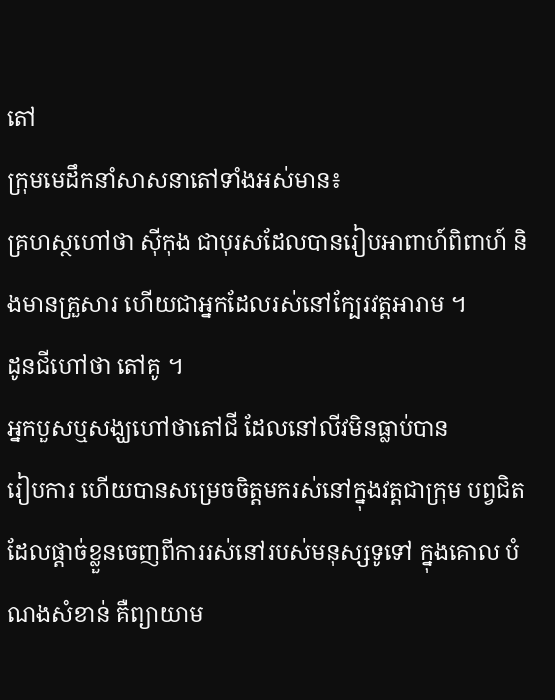តៅ
ក្រុមមេដឹកនាំសាសនាតៅទាំងអស់មាន៖
គ្រហស្ថហៅថា ស៊ីកុង ជាបុរសដែលបានរៀបអាពាហ៍ពិពាហ៍ និងមានគ្រួសារ ហើយជាអ្នកដែលរស់នៅក្បែរវត្តអារាម ។
ដូនជីហៅថា តៅគូ ។
អ្នកបួសឬសង្ឃហៅថាតៅជី ដែលនៅលីវមិនធ្លាប់បាន
រៀបការ ហើយបានសម្រេចចិត្តមករស់នៅក្នុងវត្តជាក្រុម បព្វជិត ដែលផ្តាច់ខ្លួនចេញពីការរស់នៅរបស់មនុស្សទូទៅ ក្នុងគោល បំណងសំខាន់ គឺព្យាយាម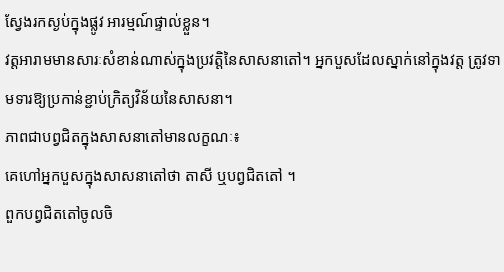ស្វែងរកស្ងប់ក្នុងផ្លូវ អារម្មណ៍ផ្ទាល់ខ្លួន។
វត្តអារាមមានសារៈសំខាន់ណាស់ក្នុងប្រវត្តិនៃសាសនាតៅ។ អ្នកបួសដែលស្នាក់នៅក្នុងវត្ត ត្រូវទាមទារឱ្យប្រកាន់ខ្ជាប់ក្រិត្យវិន័យនៃសាសនា។
ភាពជាបព្វជិតក្នុងសាសនាតៅមានលក្ខណៈ៖
គេហៅអ្នកបួសក្នុងសាសនាតៅថា តាសី ឬបព្វជិតតៅ ។
ពួកបព្វជិតតៅចូលចិ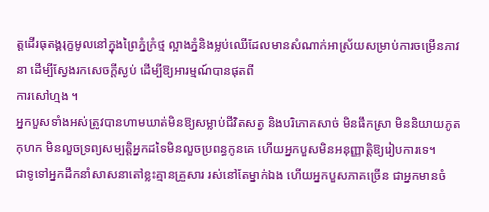ត្តដើរធុតង្គរុក្ខមូលនៅក្នុងព្រៃភ្នំក្រំថ្ម ល្អាងភ្នំនិងម្លប់ឈើដែលមានសំណាក់អាស្រ័យសម្រាប់ការចម្រើនភាវនា ដើម្បីស្វែងរកសេចក្តីស្ងប់ ដើម្បីឱ្យអារម្មណ៍បានផុតពី
ការសៅហ្មង ។
អ្នកបួសទាំងអស់ត្រូវបានហាមឃាត់មិនឱ្យសម្លាប់ជីវិតសត្វ និងបរិភោគសាច់ មិនផឹកស្រា មិននិយាយភូតកុហក មិនលួចទ្រព្យសម្បត្តិអ្នកដទៃមិនលួចប្រពន្ធកូនគេ ហើយអ្នកបួសមិនអនុញ្ញាត្តិឱ្យរៀបការទេ។
ជាទូទៅអ្នកដឹកនាំសាសនាតៅខ្លះគ្មានគ្រួសារ រស់នៅតែម្នាក់ឯង ហើយអ្នកបួសភាគច្រើន ជាអ្នកមានចំ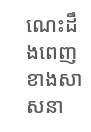ណេះដឹងពេញខាងសាសនា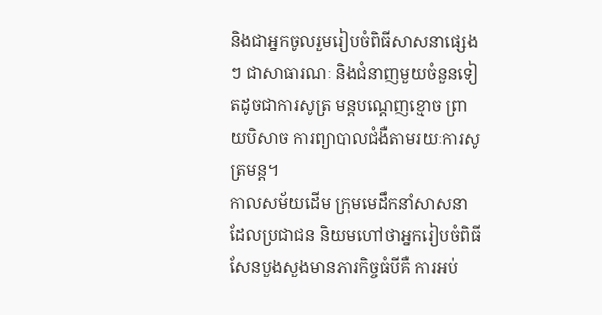និងជាអ្នកចូលរួមរៀបចំពិធីសាសនាផ្សេងៗ ជាសាធារណៈ និងជំនាញមួយចំនួនទៀតដូចជាការសូត្រ មន្តបណ្តេញខ្មោច ព្រាយបិសាច ការព្យាបាលជំងឺតាមរយៈការសូត្រមន្ត។
កាលសម័យដើម ក្រុមមេដឹកនាំសាសនាដែលប្រជាជន និយមហៅថាអ្នករៀបចំពិធីសែនបួងសួងមានភារកិច្ចធំបីគឺ ការអប់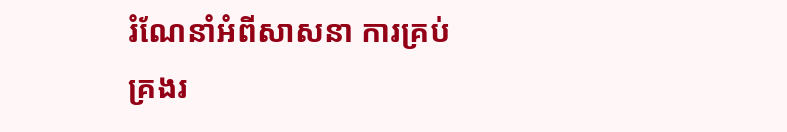រំណែនាំអំពីសាសនា ការគ្រប់គ្រងរ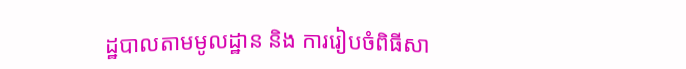ដ្ឋបាលតាមមូលដ្ឋាន និង ការរៀបចំពិធីសា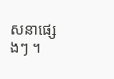សនាផ្សេងៗ ។